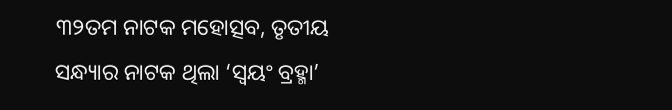୩୨ତମ ନାଟକ ମହୋତ୍ସବ, ତୃତୀୟ ସନ୍ଧ୍ୟାର ନାଟକ ଥିଲା ‘ସ୍ୱୟଂ ବ୍ରହ୍ମା’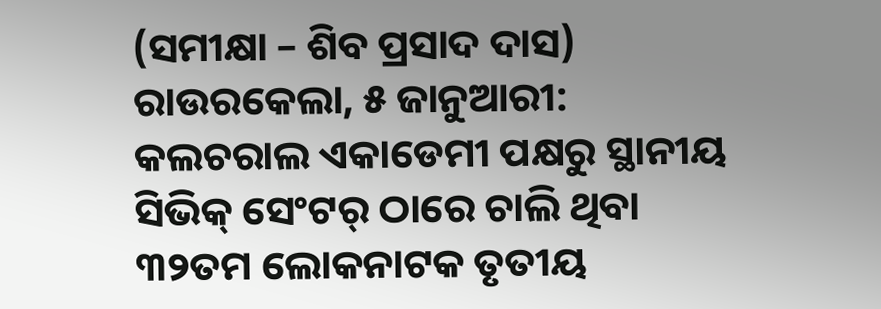(ସମୀକ୍ଷା – ଶିବ ପ୍ରସାଦ ଦାସ)
ରାଉରକେଲା, ୫ ଜାନୁଆରୀ: କଲଚରାଲ ଏକାଡେମୀ ପକ୍ଷରୁ ସ୍ଥାନୀୟ ସିଭିକ୍ ସେଂଟର୍ ଠାରେ ଚାଲି ଥିବା ୩୨ତମ ଲୋକନାଟକ ତୃତୀୟ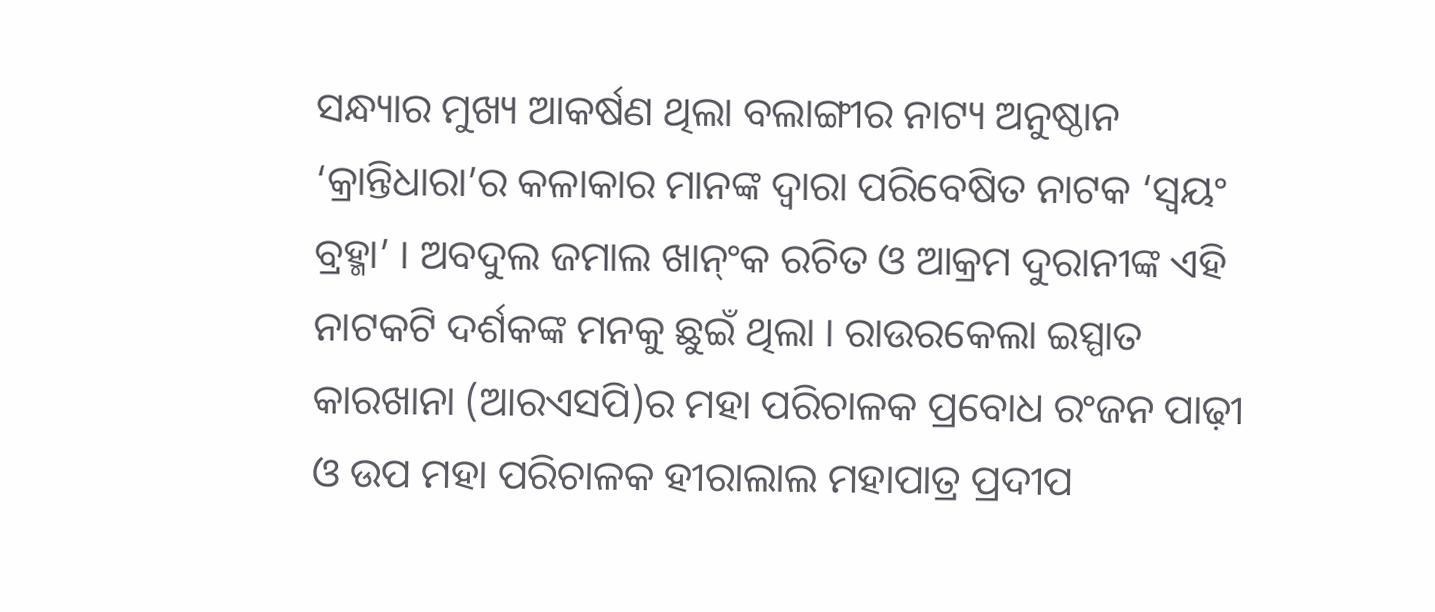ସନ୍ଧ୍ୟାର ମୁଖ୍ୟ ଆକର୍ଷଣ ଥିଲା ବଲାଙ୍ଗୀର ନାଟ୍ୟ ଅନୁଷ୍ଠାନ ‘କ୍ରାନ୍ତିଧାରା’ର କଳାକାର ମାନଙ୍କ ଦ୍ୱାରା ପରିବେଷିତ ନାଟକ ‘ସ୍ୱୟଂ ବ୍ରହ୍ମା’ । ଅବଦୁଲ ଜମାଲ ଖାନ୍ଂକ ରଚିତ ଓ ଆକ୍ରମ ଦୁରାନୀଙ୍କ ଏହି ନାଟକଟି ଦର୍ଶକଙ୍କ ମନକୁ ଛୁଇଁ ଥିଲା । ରାଉରକେଲା ଇସ୍ପାତ କାରଖାନା (ଆରଏସପି)ର ମହା ପରିଚାଳକ ପ୍ରବୋଧ ରଂଜନ ପାଢ଼ୀ ଓ ଉପ ମହା ପରିଚାଳକ ହୀରାଲାଲ ମହାପାତ୍ର ପ୍ରଦୀପ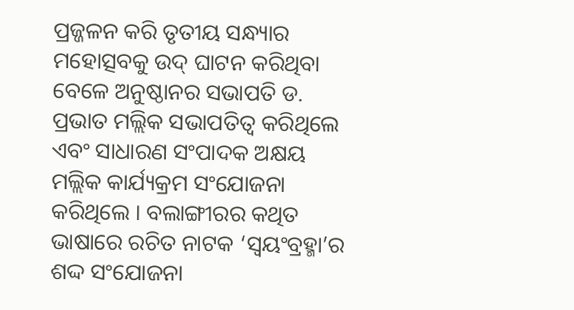ପ୍ରଜ୍ଜଳନ କରି ତୃତୀୟ ସନ୍ଧ୍ୟାର ମହୋତ୍ସବକୁ ଉଦ୍ ଘାଟନ କରିଥିବା ବେଳେ ଅନୁଷ୍ଠାନର ସଭାପତି ଡ. ପ୍ରଭାତ ମଲ୍ଲିକ ସଭାପତିତ୍ୱ କରିଥିଲେ ଏବଂ ସାଧାରଣ ସଂପାଦକ ଅକ୍ଷୟ ମଲ୍ଲିକ କାର୍ଯ୍ୟକ୍ରମ ସଂଯୋଜନା କରିଥିଲେ । ବଲାଙ୍ଗୀରର କଥିତ ଭାଷାରେ ରଚିତ ନାଟକ ‘ସ୍ୱୟଂବ୍ରହ୍ମା’ର ଶଦ୍ଦ ସଂଯୋଜନା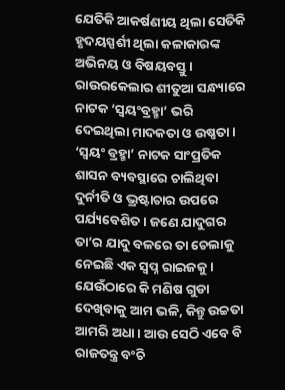ଯେତିକି ଆକର୍ଷଣୀୟ ଥିଲା ସେତିକି ହୃଦୟସ୍ପର୍ଶୀ ଥିଲା କଳାକାରଙ୍କ ଅଭିନୟ ଓ ବିଷୟବସ୍ତୁ । ରାଉରକେଲାର ଶୀତୁଆ ସନ୍ଧ୍ୟାରେ ନାଟକ ‘ସ୍ୱୟଂବ୍ରହ୍ମା’ ଭରି ଦେଇଥିଲା ମାଦକତା ଓ ଉଷ୍ଣତା ।
‘ସ୍ୱୟଂ ବ୍ରହ୍ମା’ ନାଟକ ସାଂପ୍ରତିକ ଶାସନ ବ୍ୟବସ୍ଥାରେ ଚାଲିଥିବା ଦୁର୍ନୀତି ଓ ଭ୍ରଷ୍ଟାଚାର ଉପରେ ପର୍ଯ୍ୟବେଶିତ । ଜଣେ ଯାଦୁଗର ତା’ର ଯାଦୁ ବଳରେ ତା ଚେଲାକୁ ନେଇଛି ଏକ ସ୍ୱପ୍ନ ରାଇଜକୁ । ଯେଉଁଠାରେ କି ମଣିଷ ଗୁଡା ଦେଖିବାକୁ ଆମ ଭଳି, କିନ୍ତୁ ଉଚ୍ଚତା ଆମରି ଅଧା । ଆଉ ସେଠି ଏବେ ବି ରାଜତନ୍ତ୍ର ବଂଚି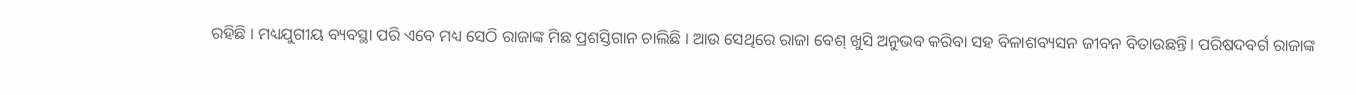ରହିଛି । ମଧ୍ୟଯୁଗୀୟ ବ୍ୟବସ୍ଥା ପରି ଏବେ ମଧ୍ୟ ସେଠି ରାଜାଙ୍କ ମିଛ ପ୍ରଶସ୍ତିଗାନ ଚାଲିଛି । ଆଉ ସେଥିରେ ରାଜା ବେଶ୍ ଖୁସି ଅନୁଭବ କରିବା ସହ ବିଳାଶବ୍ୟସନ ଜୀବନ ବିତାଉଛନ୍ତି। ପରିଷଦବର୍ଗ ରାଜାଙ୍କ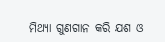ମିଥ୍ୟା ଗୁଣଗାନ କରି ଯଶ ଓ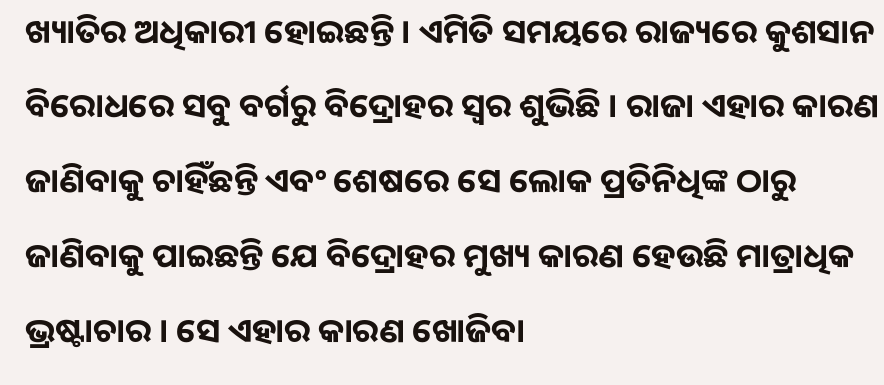ଖ୍ୟାତିର ଅଧିକାରୀ ହୋଇଛନ୍ତି । ଏମିତି ସମୟରେ ରାଜ୍ୟରେ କୁଶସାନ ବିରୋଧରେ ସବୁ ବର୍ଗରୁ ବିଦ୍ରୋହର ସ୍ୱର ଶୁଭିଛି । ରାଜା ଏହାର କାରଣ ଜାଣିବାକୁ ଚାହିଁଛନ୍ତି ଏବଂ ଶେଷରେ ସେ ଲୋକ ପ୍ରତିନିଧିଙ୍କ ଠାରୁ ଜାଣିବାକୁ ପାଇଛନ୍ତି ଯେ ବିଦ୍ରୋହର ମୁଖ୍ୟ କାରଣ ହେଉଛି ମାତ୍ରାଧିକ ଭ୍ରଷ୍ଟାଚାର । ସେ ଏହାର କାରଣ ଖୋଜିବା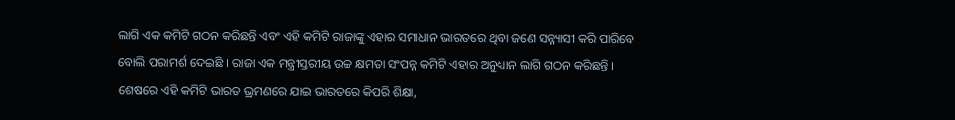ଲାଗି ଏକ କମିଟି ଗଠନ କରିଛନ୍ତି ଏବଂ ଏହି କମିଟି ରାଜାଙ୍କୁ ଏହାର ସମାଧାନ ଭାରତରେ ଥିବା ଜଣେ ସନ୍ନ୍ୟାସୀ କରି ପାରିବେ ବୋଲି ପରାମର୍ଶ ଦେଇଛି । ରାଜା ଏକ ମନ୍ତ୍ରୀସ୍ତରୀୟ ଉଚ୍ଚ କ୍ଷମତା ସଂପନ୍ନ କମିଟି ଏହାର ଅନୁଧ୍ୟାନ ଲାଗି ଗଠନ କରିଛନ୍ତି । ଶେଷରେ ଏହି କମିଟି ଭାରତ ଭ୍ରମଣରେ ଯାଇ ଭାରତରେ କିପରି ଶିକ୍ଷା,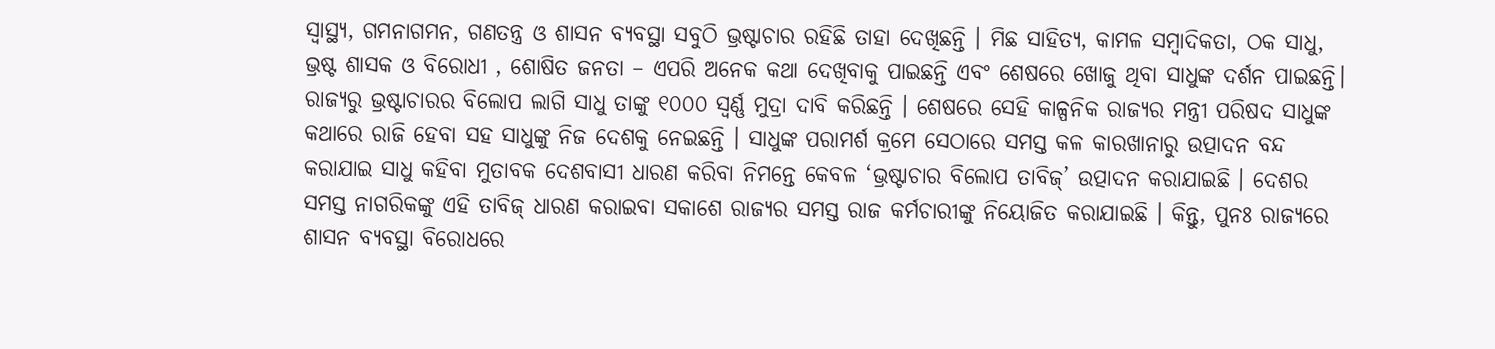ସ୍ୱାସ୍ଥ୍ୟ, ଗମନାଗମନ, ଗଣତନ୍ତ୍ର ଓ ଶାସନ ବ୍ୟବସ୍ଥା ସବୁଠି ଭ୍ରଷ୍ଟାଚାର ରହିଛି ତାହା ଦେଖିଛନ୍ତି । ମିଛ ସାହିତ୍ୟ, କାମଳ ସମ୍ବାଦିକତା, ଠକ ସାଧୁ, ଭ୍ରଷ୍ଟ ଶାସକ ଓ ବିରୋଧୀ , ଶୋଷିତ ଜନତା – ଏପରି ଅନେକ କଥା ଦେଖିବାକୁ ପାଇଛନ୍ତି ଏବଂ ଶେଷରେ ଖୋଜୁ ଥିବା ସାଧୁଙ୍କ ଦର୍ଶନ ପାଇଛନ୍ତି। ରାଜ୍ୟରୁ ଭ୍ରଷ୍ଟାଚାରର ବିଲୋପ ଲାଗି ସାଧୁ ତାଙ୍କୁ ୧୦୦୦ ସ୍ୱର୍ଣ୍ଣ ମୁଦ୍ରା ଦାବି କରିଛନ୍ତି । ଶେଷରେ ସେହି କାଳ୍ପନିକ ରାଜ୍ୟର ମନ୍ତ୍ରୀ ପରିଷଦ ସାଧୁଙ୍କ କଥାରେ ରାଜି ହେବା ସହ ସାଧୁଙ୍କୁ ନିଜ ଦେଶକୁ ନେଇଛନ୍ତି । ସାଧୁଙ୍କ ପରାମର୍ଶ କ୍ରମେ ସେଠାରେ ସମସ୍ତ କଳ କାରଖାନାରୁ ଉତ୍ପାଦନ ବନ୍ଦ କରାଯାଇ ସାଧୁ କହିବା ମୁତାବକ ଦେଶବାସୀ ଧାରଣ କରିବା ନିମନ୍ତେ କେବଳ ‘ଭ୍ରଷ୍ଟାଚାର ବିଲୋପ ତାବିଜ୍’ ଉତ୍ପାଦନ କରାଯାଇଛି । ଦେଶର ସମସ୍ତ ନାଗରିକଙ୍କୁ ଏହି ତାବିଜ୍ ଧାରଣ କରାଇବା ସକାଶେ ରାଜ୍ୟର ସମସ୍ତ ରାଜ କର୍ମଚାରୀଙ୍କୁ ନିୟୋଜିତ କରାଯାଇଛି । କିନ୍ତୁ, ପୁନଃ ରାଜ୍ୟରେ ଶାସନ ବ୍ୟବସ୍ଥା ବିରୋଧରେ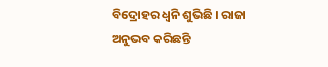ବିଦ୍ରୋହର ଧ୍ୱନି ଶୁଭିଛି । ରାଜା ଅନୁଭବ କରିଛନ୍ତି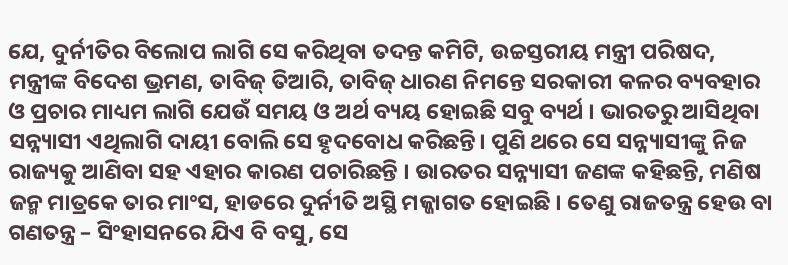ଯେ, ଦୁର୍ନୀତିର ବିଲୋପ ଲାଗି ସେ କରିଥିବା ତଦନ୍ତ କମିଟି, ଉଚ୍ଚସ୍ତରୀୟ ମନ୍ତ୍ରୀ ପରିଷଦ, ମନ୍ତ୍ରୀଙ୍କ ବିଦେଶ ଭ୍ରମଣ, ତାବିଜ୍ ତିଆରି, ତାବିଜ୍ ଧାରଣ ନିମନ୍ତେ ସରକାରୀ କଳର ବ୍ୟବହାର ଓ ପ୍ରଚାର ମାଧ୍ୟମ ଲାଗି ଯେଉଁ ସମୟ ଓ ଅର୍ଥ ବ୍ୟୟ ହୋଇଛି ସବୁ ବ୍ୟର୍ଥ । ଭାରତରୁ ଆସିଥିବା ସନ୍ନ୍ୟାସୀ ଏଥିଲାଗି ଦାୟୀ ବୋଲି ସେ ହୃଦବୋଧ କରିଛନ୍ତି। ପୁଣି ଥରେ ସେ ସନ୍ନ୍ୟାସୀଙ୍କୁ ନିଜ ରାଜ୍ୟକୁ ଆଣିବା ସହ ଏହାର କାରଣ ପଚାରିଛନ୍ତି । ଉାରତର ସନ୍ନ୍ୟାସୀ ଜଣଙ୍କ କହିଛନ୍ତି, ମଣିଷ ଜନ୍ମ ମାତ୍ରକେ ତାର ମାଂସ, ହାଡରେ ଦୁର୍ନୀତି ଅସ୍ଥି ମଜ୍ଜାଗତ ହୋଇଛି । ତେଣୁ ରାଜତନ୍ତ୍ର ହେଉ ବା ଗଣତନ୍ତ୍ର – ସିଂହାସନରେ ଯିଏ ବି ବସୁ, ସେ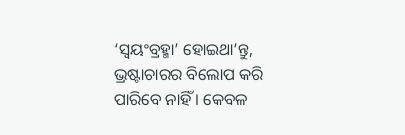‘ସ୍ୱୟଂବ୍ରହ୍ମା’ ହୋଇଥା’ନ୍ତୁ, ଭ୍ରଷ୍ଟାଚାରର ବିଲୋପ କରି ପାରିବେ ନାହିଁ । କେବଳ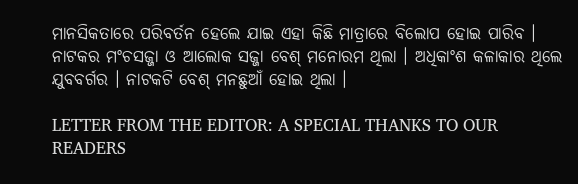ମାନସିକତାରେ ପରିବର୍ତନ ହେଲେ ଯାଇ ଏହା କିଛି ମାତ୍ରାରେ ବିଲୋପ ହୋଇ ପାରିବ ।
ନାଟକର ମଂଚସଜ୍ଜା ଓ ଆଲୋକ ସଜ୍ଜା ବେଶ୍ ମନୋରମ ଥିଲା । ଅଧିକାଂଶ କଳାକାର ଥିଲେ ଯୁବବର୍ଗର । ନାଟକଟି ବେଶ୍ ମନଛୁଆଁ ହୋଇ ଥିଲା ।

LETTER FROM THE EDITOR: A SPECIAL THANKS TO OUR READERS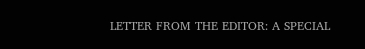LETTER FROM THE EDITOR: A SPECIAL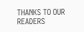THANKS TO OUR READERS